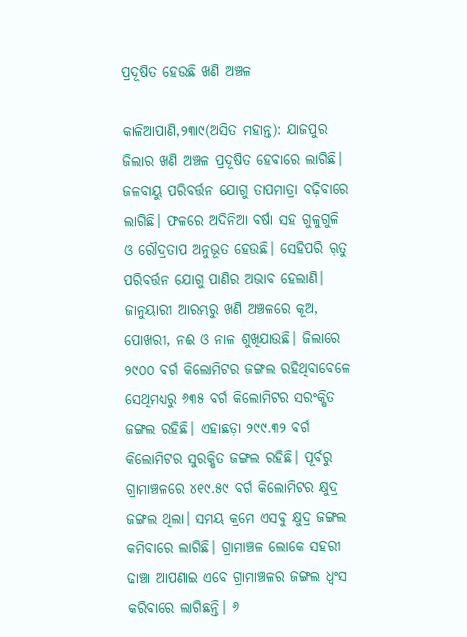ପ୍ରଦୂଷିତ ହେଉଛି ଖଣି ଅଞ୍ଚଳ

କାଳିଆପାଣି,୨୩ା୯(ଅସିତ ମହାନ୍ତ): ଯାଜପୁର ଜିଲାର ଖଣି ଅଞ୍ଚଳ ପ୍ରଦୂଷିତ ହେବାରେ ଲାଗିଛି। ଜଳବାୟୁ ପରିବର୍ତ୍ତନ ଯୋଗୁ ତାପମାତ୍ରା ବଢ଼ିବାରେ ଲାଗିଛି। ଫଳରେ ଅଦିନିଆ ବର୍ଷା ସହ ଗୁଳୁଗୁଳି ଓ ରୌଦ୍ରତାପ ଅନୁଭୂତ ହେଉଛି। ସେହିପରି ଋ଼ତୁ ପରିବର୍ତ୍ତନ ଯୋଗୁ ପାଣିର ଅଭାବ ହେଲାଣି। ଜାନୁୟାରୀ ଆରମ୍ଭରୁ ଖଣି ଅଞ୍ଚଳରେ କୂଅ, ପୋଖରୀ, ନଈ ଓ ନାଳ ଶୁଖିଯାଉଛି। ଜିଲାରେ ୨୯୦୦ ବର୍ଗ କିଲୋମିଟର ଜଙ୍ଗଲ ରହିଥିବାବେଳେ ସେଥିମଧ୍ୟରୁ ୬୩୫ ବର୍ଗ କିଲୋମିଟର ସରଂକ୍ଷିତ ଜଙ୍ଗଲ ରହିଛି। ଏହାଛଡ଼ା ୨୯୯.୩୨ ବର୍ଗ କିଲୋମିଟର ସୁରକ୍ଷିତ ଜଙ୍ଗଲ ରହିଛି। ପୂର୍ବରୁ ଗ୍ରାମାଞ୍ଚଳରେ ୪୧୯.୫୯ ବର୍ଗ କିଲୋମିଟର କ୍ଷୁଦ୍ର ଜଙ୍ଗଲ ଥିଲା। ସମୟ କ୍ରମେ ଏସବୁ କ୍ଷୁଦ୍ର ଜଙ୍ଗଲ କମିବାରେ ଲାଗିଛି। ଗ୍ରାମାଞ୍ଚଳ ଲୋକେ ସହରୀ ଢାଞ୍ଚା ଆପଣାଇ ଏବେ ଗ୍ରାମାଞ୍ଚଳର ଜଙ୍ଗଲ ଧ୍ୱଂସ କରିବାରେ ଲାଗିଛନ୍ତି। ୬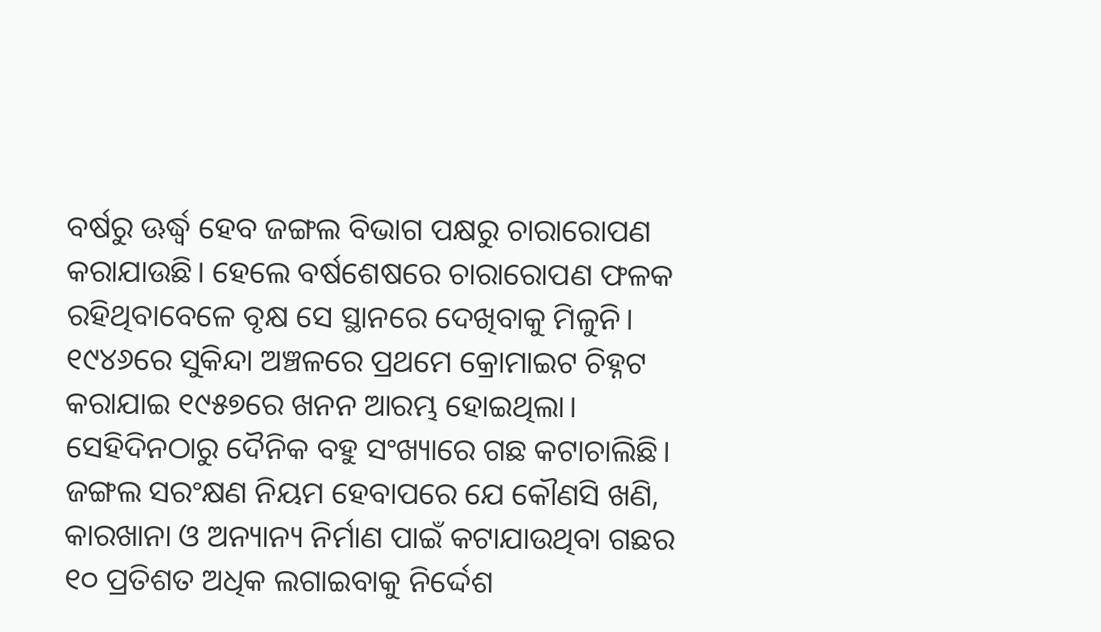ବର୍ଷରୁ ଊର୍ଦ୍ଧ୍ୱ ହେବ ଜଙ୍ଗଲ ବିଭାଗ ପକ୍ଷରୁ ଚାରାରୋପଣ କରାଯାଉଛି। ହେଲେ ବର୍ଷଶେଷରେ ଚାରାରୋପଣ ଫଳକ ରହିଥିବାବେଳେ ବୃକ୍ଷ ସେ ସ୍ଥାନରେ ଦେଖିବାକୁ ମିଳୁନି।
୧୯୪୬ରେ ସୁକିନ୍ଦା ଅଞ୍ଚଳରେ ପ୍ରଥମେ କ୍ରୋମାଇଟ ଚିହ୍ନଟ କରାଯାଇ ୧୯୫୭ରେ ଖନନ ଆରମ୍ଭ ହୋଇଥିଲା। ସେହିଦିନଠାରୁ ଦୈନିକ ବହୁ ସଂଖ୍ୟାରେ ଗଛ କଟାଚାଲିଛି। ଜଙ୍ଗଲ ସରଂକ୍ଷଣ ନିୟମ ହେବାପରେ ଯେ କୌଣସି ଖଣି, କାରଖାନା ଓ ଅନ୍ୟାନ୍ୟ ନିର୍ମାଣ ପାଇଁ କଟାଯାଉଥିବା ଗଛର ୧୦ ପ୍ରତିଶତ ଅଧିକ ଲଗାଇବାକୁ ନିର୍ଦ୍ଦେଶ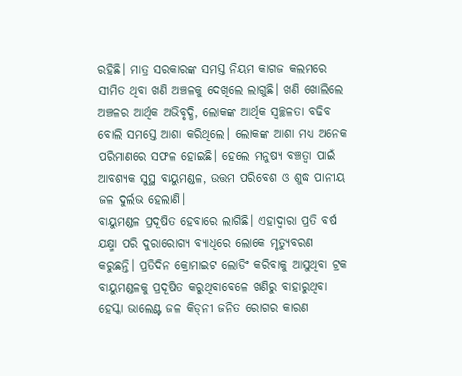ରହିଛି। ମାତ୍ର ସରକାରଙ୍କ ସମସ୍ତ ନିୟମ କାଗଜ କଲମରେ ସୀମିତ ଥିବା ଖଣି ଅଞ୍ଚଳକୁ ଦେଖିଲେ ଲାଗୁଛି। ଖଣି ଖୋଲିଲେ ଅଞ୍ଚଳର ଆର୍ଥିକ ଅଭିବୃଦ୍ଧି, ଲୋକଙ୍କ ଆର୍ଥିକ ସ୍ବଚ୍ଛଳତା ବଢିବ ବୋଲି ସମସ୍ତେ ଆଶା କରିଥିଲେ। ଲୋକଙ୍କ ଆଶା ମଧ୍ୟ ଅନେକ ପରିମାଣରେ ସଫଳ ହୋଇଛି। ହେଲେ ମନୁଷ୍ୟ ବଞ୍ଚତ୍ବା ପାଇଁ ଆବଶ୍ୟକ ସୁସ୍ଥ ବାୟୁମଣ୍ଡଳ, ଉତ୍ତମ ପରିବେଶ ଓ ଶୁଦ୍ଧ ପାନୀୟ ଜଳ ଦୁର୍ଲଭ ହେଲାଣି।
ବାୟୁମଣ୍ଡଳ ପ୍ରଦୂଷିତ ହେବାରେ ଲାଗିଛି। ଏହାଦ୍ୱାରା ପ୍ରତି ବର୍ଷ ଯକ୍ଷ୍ମା ପରି ଦୁରାରୋଗ୍ୟ ବ୍ୟାଧିରେ ଲୋକେ ମୃତ୍ୟୁବରଣ କରୁଛନ୍ତି। ପ୍ରତିଦିନ କ୍ରୋମାଇଟ ଲୋଡିଂ କରିବାକୁ ଆସୁଥିବା ଟ୍ରକ ବାୟୁମଣ୍ଡଳକୁ ପ୍ରଦୂଷିତ କରୁଥିବାବେଳେ ଖଣିରୁ ବାହାରୁଥିବା ହେସ୍କା ଭାଲେଣ୍ଟ ଜଳ କିଡ୍‌ନୀ ଜନିତ ରୋଗର କାରଣ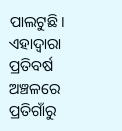ପାଲଟୁଛି। ଏହାଦ୍ୱାରା ପ୍ରତିବର୍ଷ ଅଞ୍ଚଳରେ ପ୍ରତିଗାଁରୁ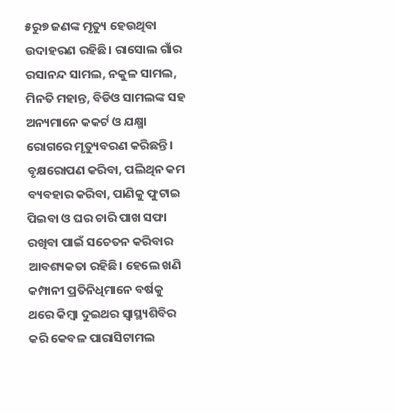୫ରୁ୭ ଜଣଙ୍କ ମୃତ୍ୟୁ ହେଉଥିବା ଉଦାହରଣ ରହିଛି। ରାସୋଲ ଗାଁର ରସାନନ୍ଦ ସାମଲ, ନକୁଳ ସାମଲ, ମିନତି ମହାନ୍ତ, ବିଡିଓ ସାମଲଙ୍କ ସହ ଅନ୍ୟମାନେ କକର୍ଟ ଓ ଯକ୍ଷ୍ମା ରୋଗରେ ମୃତ୍ୟୁବରଣ କରିଛନ୍ତି। ବୃକ୍ଷରୋପଣ କରିବା, ପଲିଥିନ କମ ବ୍ୟବହାର କରିବା, ପାଣିକୁ ଫୁଟାଇ ପିଇବା ଓ ଘର ଚାରି ପାଖ ସଫା ରଖିବା ପାଇଁ ସଚେତନ କରିବାର ଆବଶ୍ୟକତା ରହିଛି। ହେଲେ ଖଣି କମ୍ପାନୀ ପ୍ରତିନିଧିମାନେ ବର୍ଷକୁ ଥରେ କିମ୍ବା ଦୁଇଥର ସ୍ବାସ୍ଥ୍ୟଶିବିର କରି କେବଳ ପାରାସିଟାମଲ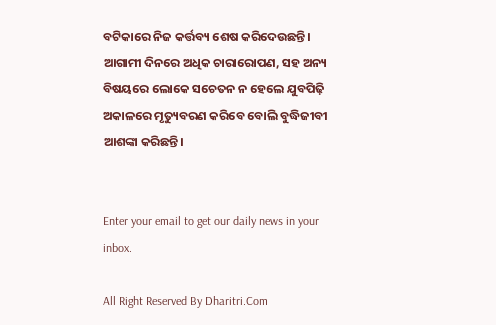ବଟିକାରେ ନିଜ କର୍ତ୍ତବ୍ୟ ଶେଷ କରିଦେଉଛନ୍ତି। ଆଗାମୀ ଦିନରେ ଅଧିକ ଚାରାରୋପଣ, ସହ ଅନ୍ୟ ବିଷୟରେ ଲୋକେ ସଚେତନ ନ ହେଲେ ଯୁବପିଢ଼ି ଅକାଳରେ ମୃତ୍ୟୁବରଣ କରିବେ ବୋଲି ବୁଦ୍ଧିଜୀବୀ ଆଶଙ୍କା କରିଛନ୍ତି।


Enter your email to get our daily news in your inbox.

All Right Reserved By Dharitri.Com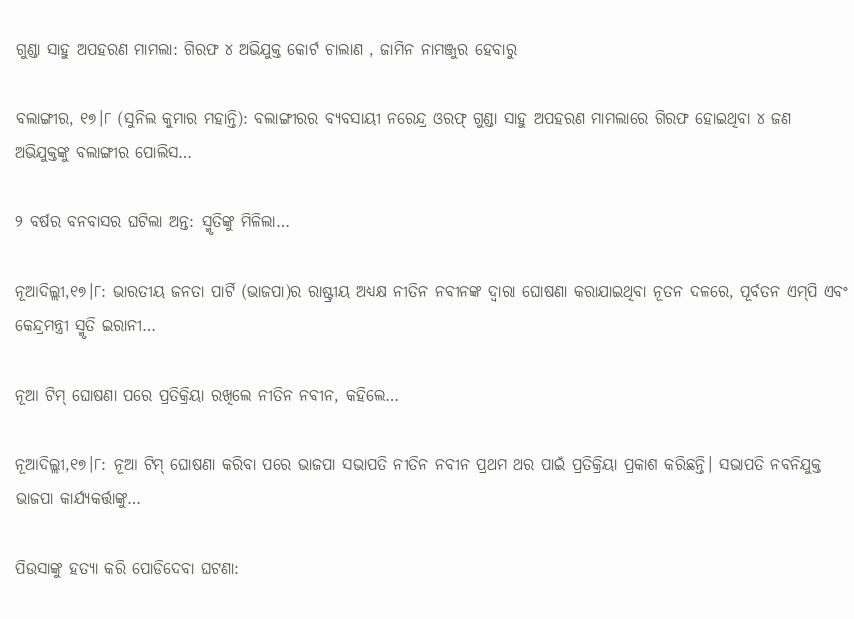ଗୁଣ୍ଡା ସାହୁ ଅପହରଣ ମାମଲା: ଗିରଫ ୪ ଅଭିଯୁକ୍ତ କୋର୍ଟ ଚାଲାଣ , ଜାମିନ ନାମଞ୍ଜୁର ହେବାରୁ

ବଲାଙ୍ଗୀର, ୧୭।୮ (ସୁନିଲ କୁମାର ମହାନ୍ତି): ବଲାଙ୍ଗୀରର ବ୍ୟବସାୟୀ ନରେନ୍ଦ୍ର ଓରଫ୍ ଗୁଣ୍ଡା ସାହୁ ଅପହରଣ ମାମଲାରେ ଗିରଫ ହୋଇଥିବା ୪ ଜଣ ଅଭିଯୁକ୍ତଙ୍କୁ ବଲାଙ୍ଗୀର ପୋଲିସ…

୨ ବର୍ଷର ବନବାସର ଘଟିଲା ଅନ୍ତ: ସ୍ମୃତିଙ୍କୁ ମିଳିଲା…

ନୂଆଦିଲ୍ଲୀ,୧୭।୮: ଭାରତୀୟ ଜନତା ପାର୍ଟି (ଭାଜପା)ର ରାଷ୍ଟ୍ରୀୟ ଅଧ୍ୟକ୍ଷ ନୀତିନ ନବୀନଙ୍କ ଦ୍ୱାରା ଘୋଷଣା କରାଯାଇଥିବା ନୂତନ ଦଳରେ, ପୂର୍ବତନ ଏମ୍‌ପି ଏବଂ କେନ୍ଦ୍ରମନ୍ତ୍ରୀ ସ୍ମୃତି ଇରାନୀ…

ନୂଆ ଟିମ୍‌ ଘୋଷଣା ପରେ ପ୍ରତିକ୍ରିୟା ରଖିଲେ ନୀତିନ ନବୀନ, କହିଲେ…

ନୂଆଦିଲ୍ଲୀ,୧୭।୮: ନୂଆ ଟିମ୍‌ ଘୋଷଣା କରିବା ପରେ ଭାଜପା ସଭାପତି ନୀତିନ ନବୀନ ପ୍ରଥମ ଥର ପାଇଁ ପ୍ରତିକ୍ରିୟା ପ୍ରକାଶ କରିଛନ୍ତି। ସଭାପତି ନବନିଯୁକ୍ତ ଭାଜପା କାର୍ଯ୍ୟକର୍ତ୍ତାଙ୍କୁ…

ପିଉସାଙ୍କୁ ହତ୍ୟା କରି ପୋଡିଦେବା ଘଟଣା: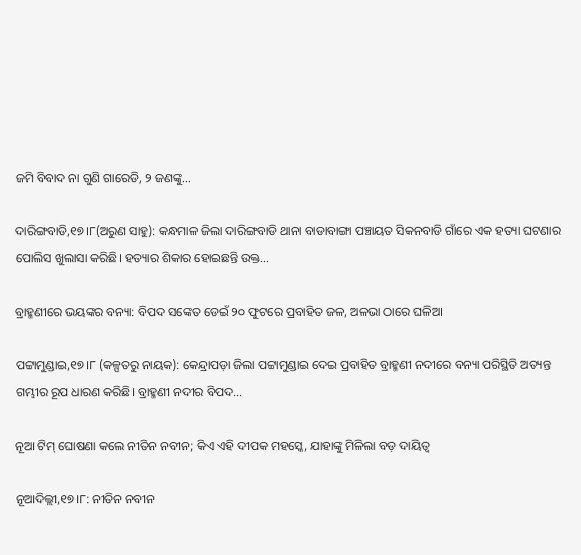ଜମି ବିବାଦ ନା ଗୁଣି ଗାରେଡି, ୨ ଜଣଙ୍କୁ…

ଦାରିଙ୍ଗବାଡି,୧୭।୮(ଅରୁଣ ସାହୁ): କନ୍ଧମାଳ ଜିଲା ଦାରିଙ୍ଗବାଡି ଥାନା ବାଡାବାଙ୍ଗା ପଞ୍ଚାୟତ ସିକନବାଡି ଗାଁରେ ଏକ ହତ୍ୟା ଘଟଣାର ପୋଲିସ ଖୁଲାସା କରିଛି। ହତ୍ୟାର ଶିକାର ହୋଇଛନ୍ତି ଉକ୍ତ…

ବ୍ରାହ୍ମଣୀରେ ଭୟଙ୍କର ବନ୍ୟା: ବିପଦ ସଙ୍କେତ ଡେଇଁ ୨୦ ଫୁଟରେ ପ୍ରବାହିତ ଜଳ, ଅଳଭା ଠାରେ ଘଳିଆ

ପଟ୍ଟାମୁଣ୍ଡାଇ,୧୭।୮ (କଳ୍ପତରୁ ନାୟକ): କେନ୍ଦ୍ରାପଡ଼ା ଜିଲା ପଟ୍ଟାମୁଣ୍ଡାଇ ଦେଇ ପ୍ରବାହିତ ବ୍ରାହ୍ମଣୀ ନଦୀରେ ବନ୍ୟା ପରିସ୍ଥିତି ଅତ୍ୟନ୍ତ ଗମ୍ଭୀର ରୂପ ଧାରଣ କରିଛି। ବ୍ରାହ୍ମଣୀ ନଦୀର ବିପଦ…

ନୂଆ ଟିମ୍ ଘୋଷଣା କଲେ ନୀତିନ ନବୀନ; କିଏ ଏହି ଦୀପକ ମହସ୍କେ, ଯାହାଙ୍କୁ ମିଳିଲା ବଡ଼ ଦାୟିତ୍ବ

ନୂଆଦିଲ୍ଲୀ,୧୭।୮: ନୀତିନ ନବୀନ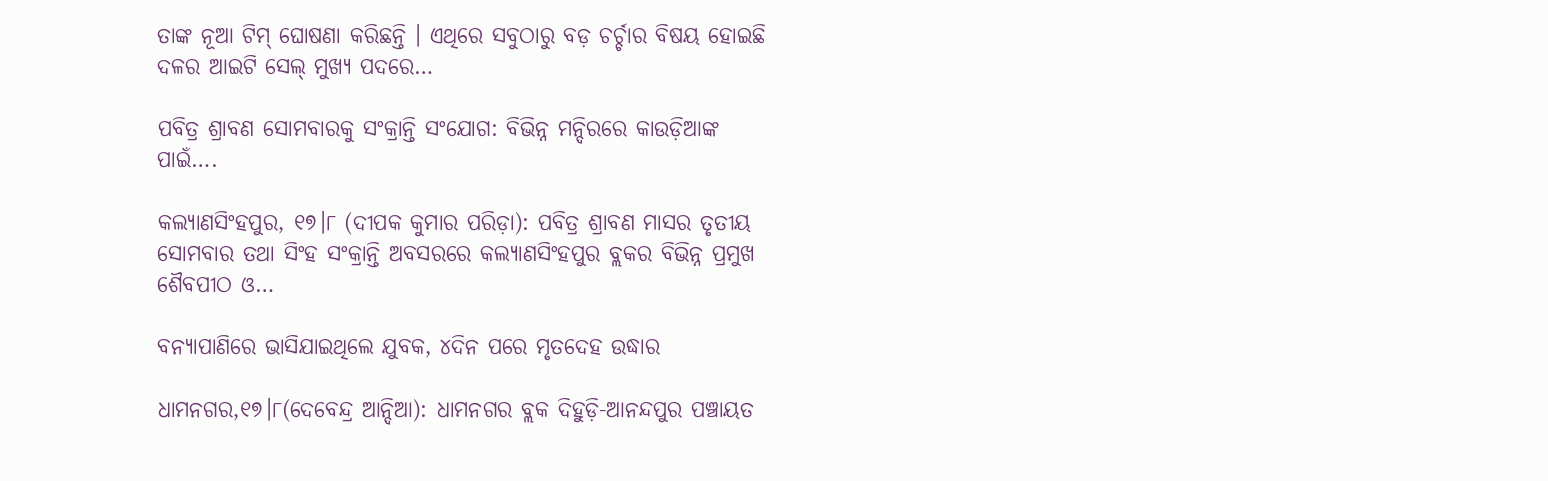ତାଙ୍କ ନୂଆ ଟିମ୍‌ ଘୋଷଣା କରିଛନ୍ତି । ଏଥିରେ ସବୁଠାରୁ ବଡ଼ ଚର୍ଚ୍ଚାର ବିଷୟ ହୋଇଛି ଦଳର ଆଇଟି ସେଲ୍‌ ମୁଖ୍ୟ ପଦରେ…

ପବିତ୍ର ଶ୍ରାବଣ ସୋମବାରକୁ ସଂକ୍ରାନ୍ତି ସଂଯୋଗ: ବିଭିନ୍ନ ମନ୍ଦିରରେ କାଉଡ଼ିଆଙ୍କ ପାଇଁ….

କଲ୍ୟାଣସିଂହପୁର, ୧୭।୮ (ଦୀପକ କୁମାର ପରିଡ଼ା): ପବିତ୍ର ଶ୍ରାବଣ ମାସର ତୃତୀୟ ସୋମବାର ତଥା ସିଂହ ସଂକ୍ରାନ୍ତି ଅବସରରେ କଲ୍ୟାଣସିଂହପୁର ବ୍ଲକର ବିଭିନ୍ନ ପ୍ରମୁଖ ଶୈବପୀଠ ଓ…

ବନ୍ୟାପାଣିରେ ଭାସିଯାଇଥିଲେ ଯୁବକ, ୪ଦିନ ପରେ ମୃତଦେହ ଉଦ୍ଧାର

ଧାମନଗର,୧୭।୮(ଦେବେନ୍ଦ୍ର ଆନ୍ଦିଆ): ଧାମନଗର ବ୍ଲକ ଦିହୁଡ଼ି-ଆନନ୍ଦପୁର ପଞ୍ଚାୟତ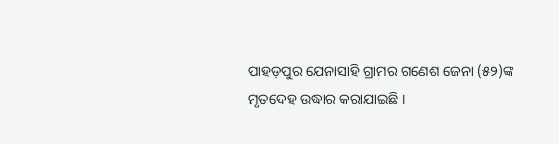ପାହଡ଼ପୁର ଯେନାସାହି ଗ୍ରାମର ଗଣେଶ ଜେନା (୫୨)ଙ୍କ ମୃତଦେହ ଉଦ୍ଧାର କରାଯାଇଛି ।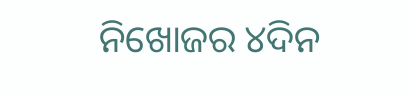ନିଖୋଜର ୪ଦିନ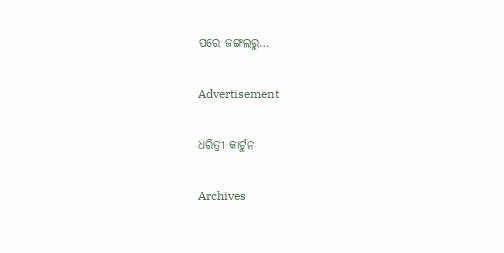ପରେ ଜଙ୍ଗଲରୁ…

Advertisement

ଧରିତ୍ରୀ କାର୍ଟୁନ

Archives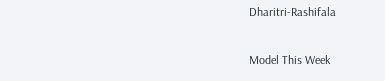Dharitri-Rashifala

Model This Week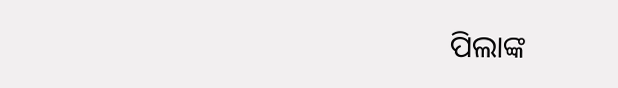ପିଲାଙ୍କ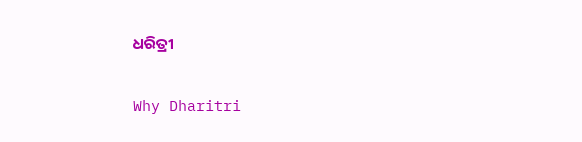ଧରିତ୍ରୀ

Why Dharitri